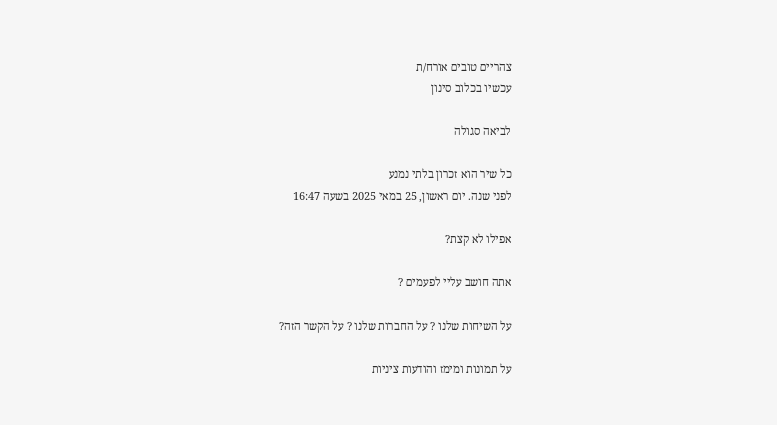צהריים טובים אורח/ת
עכשיו בכלוב סינון

לביאה סגולה

כל שיר הוא זכרון בלתי נמנע
לפני שנה. יום ראשון, 25 במאי 2025 בשעה 16:47

אפילו לא קצת?

אתה חושב עליי לפעמים ?

על השיחות שלנו ? על החברות שלנו ? על הקשר הזה?

על תמונות ומימז והודעות ציניות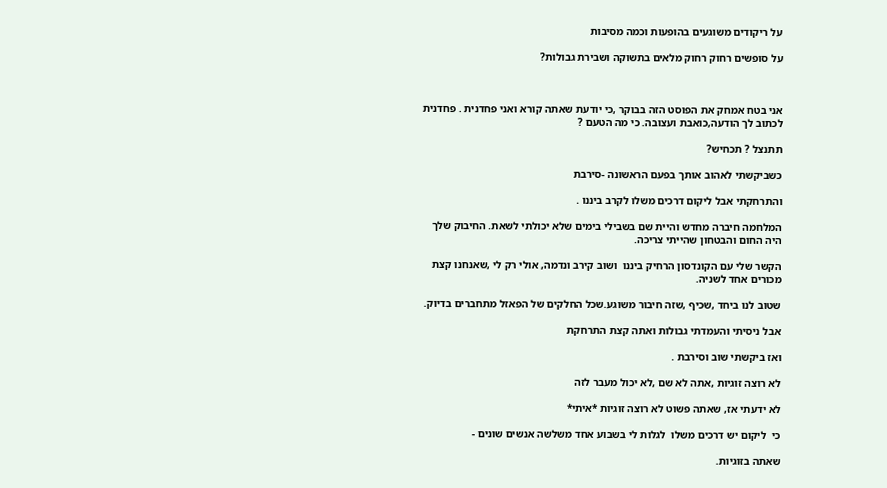על ריקודים משוגעים בהופעות וכמה מסיבות

על סופשים רחוק רחוק מלאים בתשוקה ושבירת גבולות?



אני בטח אמחק את הפוסט הזה בבוקר ,כי יודעת שאתה קורא ואני פחדנית . פחדנית לכתוב לך הודעה,כואבת ועצובה. כי מה הטעם ?

תתנצל ? תכחיש?

כשביקשתי לאהוב אותך בפעם הראשונה -סירבת

והתרחקתי אבל ליקום דרכים משלו לקרב ביננו .

המלחמה חיברה מחדש והיית שם בשבילי בימים שלא יכולתי לשאת. החיבוק שלך היה החום והבטחון שהייתי צריכה.

הקשר שלי עם הקונדסון הרחיק ביננו  ושוב קירב ונדמה, אולי רק לי ,שאנחנו קצת מכורים אחד לשניה.

שטוב לנו ביחד ,שכיף ,שזה חיבור משוגע.שכל החלקים של הפאזל מתחברים בדיוק.

אבל ניסיתי והעמדתי גבולות ואתה קצת התרחקת

ואז ביקשתי שוב וסירבת .

לא רוצה זוגיות ,אתה לא שם ,לא יכול מעבר לזה

לא ידעתי אז, שאתה פשוט לא רוצה זוגיות *איתי*

כי  ליקום יש דרכים משלו  לגלות לי בשבוע אחד משלשה אנשים שונים -

שאתה בזוגיות.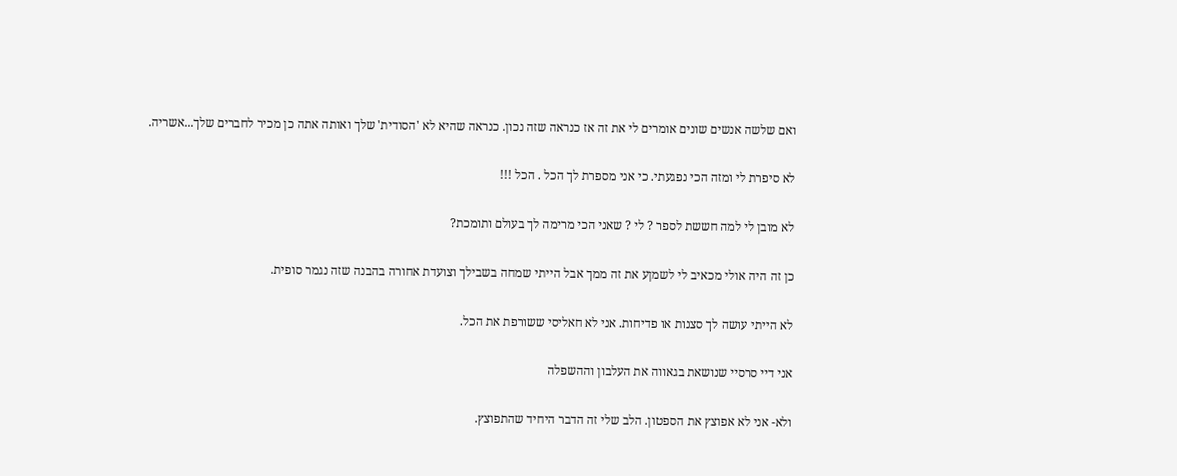ואם שלשה אנשים שונים אומרים לי את זה אז כנראה שזה נכון. כנראה שהיא לא 'הסודית' שלך ואותה אתה כן מכיר לחברים שלך...אשריה.

לא סיפרת לי ומזה הכי נפגעתי. כי אני מספרת לך הכל . הכל !!!

לא מובן לי למה חששת לספר ? לי ? שאני הכי מרימה לך בעולם ותומכת?

כן זה היה אולי מכאיב לי לשמןע את זה ממך אבל הייתי שמחה בשבילך וצועדת אחורה בהבנה שזה נגמר סופית.

לא הייתי עושה לך סצנות או פדיחות. אני לא חאליסי ששורפת את הכל.

אני דיי סרסיי שנושאת בגאווה את העלבון וההשפלה

ולא- אני לא אפוצץ את הספטון. הלב שלי זה הדבר היחיד שהתפוצץ.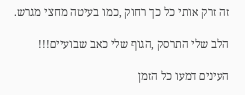זה זרק אותי כל כך רחוק ,כמו בעיטה מחצי מגרש.

הלב שלי התרסק ,הגוף שלי כאב שבועיים!!!

העינים דמעו כל הזמן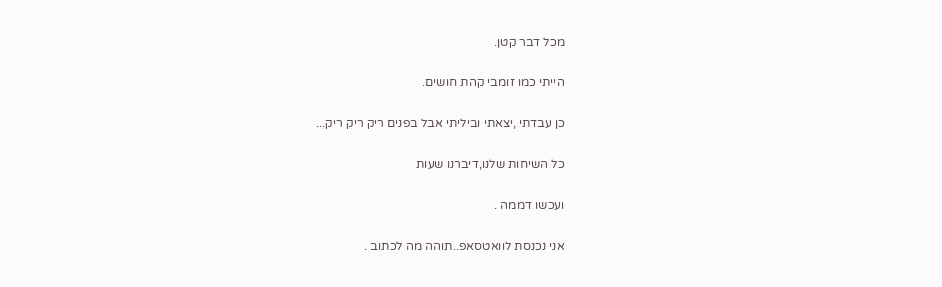מכל דבר קטן.

הייתי כמו זומבי קהת חושים.

כן עבדתי ,יצאתי וביליתי אבל בפנים ריק ריק ריק...

כל השיחות שלנו,דיברנו שעות

ועכשו דממה .

אני נכנסת לוואטסאפ..תוהה מה לכתוב .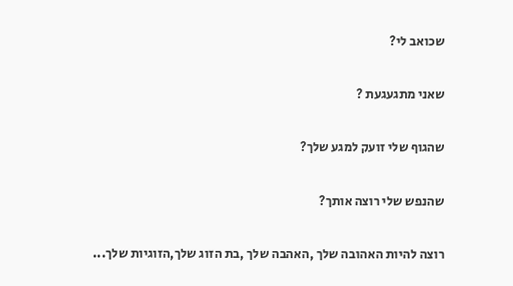שכואב לי?

שאני מתגעגעת ?

שהגוף שלי זועק למגע שלך?

שהנפש שלי רוצה אותך?

רוצה להיות האהובה שלך ,האהבה שלך ,בת הזוג שלך,הזוגיות שלך...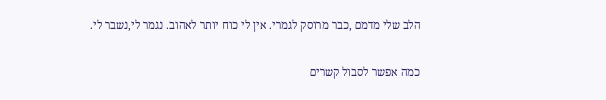הלב שלי מדמם ,כבר מרוסק לגמרי. אין לי כוח יותר לאהוב. נגמר לי,נשבר לי.

כמה אפשר לסבול קשרים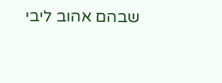שבהם אהוב ליבי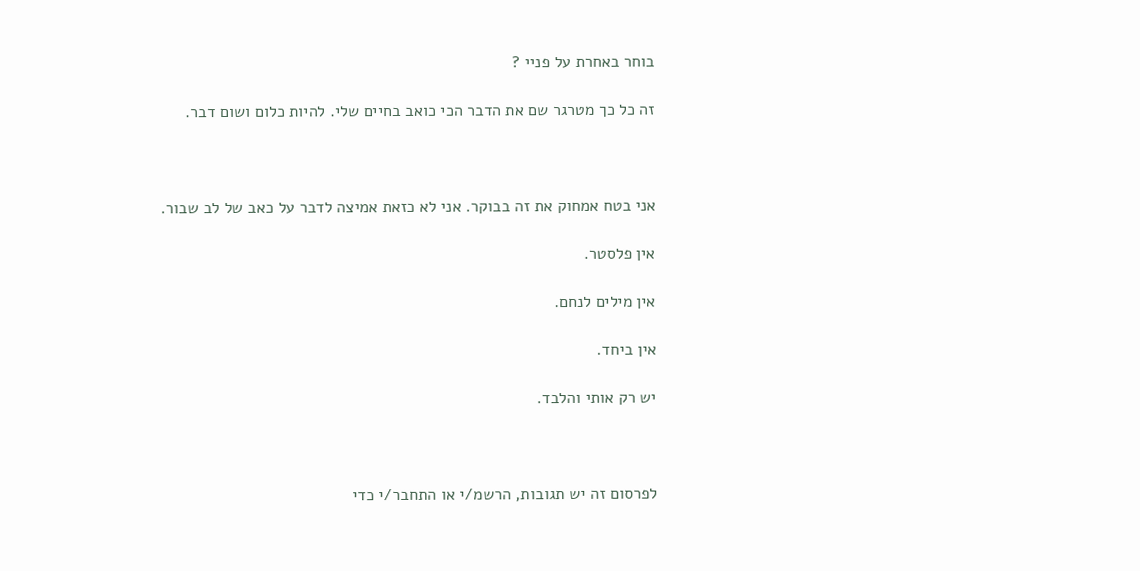בוחר באחרת על פניי ?

זה כל כך מטרגר שם את הדבר הכי כואב בחיים שלי. להיות כלום ושום דבר.



אני בטח אמחוק את זה בבוקר. אני לא כזאת אמיצה לדבר על כאב של לב שבור.

אין פלסטר.

אין מילים לנחם.

אין ביחד.

יש רק אותי והלבד.



לפרסום זה יש תגובות, הרשמ/י או התחבר/י כדי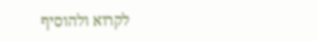לקרוא ולהוסיף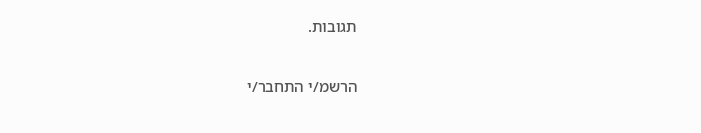תגובות.

הרשמ/י התחבר/י